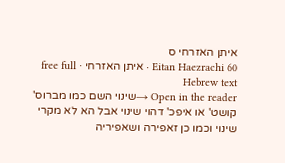איתן האזרחי ס
Eitan Haezrachi 60 · איתן האזרחי · free full Hebrew text
Open in the reader →שינוי השם כמו מברוס' קושט' או איפכ' דהוי שינוי אבל הא לא מקרי שינוי וכמו כן זאפירה ושאפיריה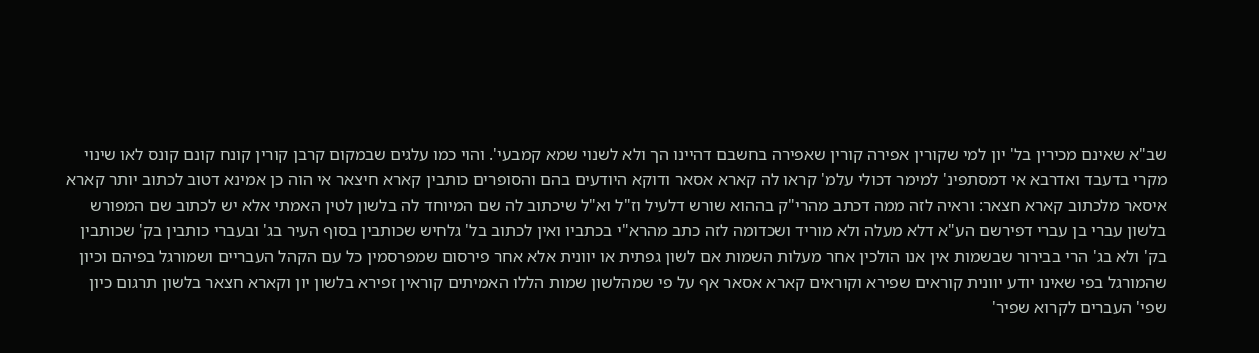שב"א שאינם מכירין בל' יון למי שקורין אפירה קורין שאפירה בחשבם דהיינו הך ולא לשנוי שמא קמבעי'. והוי כמו עלגים שבמקום קרבן קורין קונח קונם קונס לאו שינוי מקרי בדעבד ואדרבא אי דמסתפינ' למימר דכולי עלמ' קראו לה קארא אסאר ודוקא היודעים בהם והסופרים כותבין קארא חיצאר אי הוה כן אמינא דטוב לכתוב יותר קארא איסאר מלכתוב קארא חצאר: וראיה לזה ממה דכתב מהרי"ק בההוא שורש דלעיל וז"ל וא"ל שיכתוב לה שם המיוחד לה בלשון לטין האמתי אלא יש לכתוב שם המפורש בלשון עברי בן עברי דפירשם הע"א דלא מעלה ולא מוריד ושכדומה לזה כתב מהרא"י בכתביו ואין לכתוב בל' גלחיש שכותבין בסוף העיר בג' ובעברי כותבין בק' שכותבין בק' ולא בג' הרי בבירור שבשמות אין אנו הולכין אחר מעלות השמות אם לשון גפתית או יוונית אלא אחר פירסום שמפרסמין כל עם הקהל העבריים ושמורגל בפיהם וכיון שהמורגל בפי שאינו יודע יוונית קוראים שפירא וקוראים קארא אסאר אף על פי שמהלשון שמות הללו האמיתים קוראין זפירא בלשון יון וקארא חצאר בלשון תרגום כיון שפי' העברים לקרוא שפיר'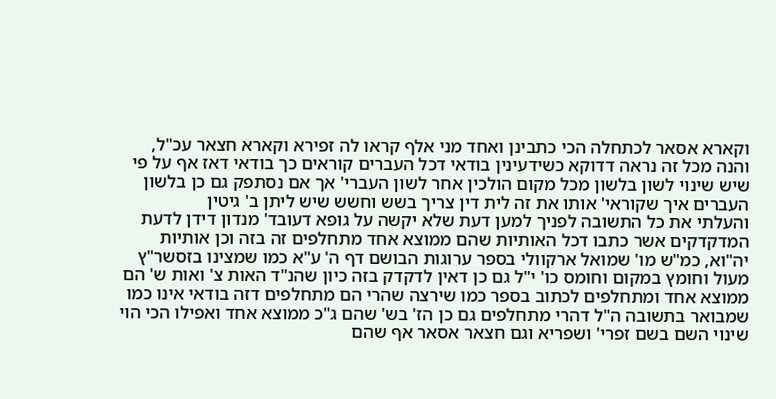וקארא אסאר לכתחלה הכי כתבינן ואחד מני אלף קראו לה זפירא וקארא חצאר עכ"ל, והנה מכל זה נראה דדוקא כשידעינין בודאי דכל העברים קוראים כך בודאי דאז אף על פי שיש שינוי לשון בלשון מכל מקום הולכין אחר לשון העברי' אך אם נסתפק גם כן בלשון העברים איך שקוראי' אותו את זה לית דין צריך בשש וחשש שיש ליתן ב' גיטין
והעלתי את כל התשובה לפניך למען דעת שלא יקשה על גופא דעובד' מנדון דידן לדעת המדקדקים אשר כתבו דכל האותיות שהם ממוצא אחד מתחלפים זה בזה וכן אותיות יה"וא, כמ"ש מו' שמואל ארקוולי בספר ערוגות הבושם דף ה' ע"א כמו שמצינו בזסשר"ץ מעול וחומץ במקום וחומס כו' י"ל גם כן דאין לדקדק בזה כיון שהנ"ד האות צ' ואות ש' הם ממוצא אחד ומתחלפים לכתוב בספר כמו שירצה שהרי הם מתחלפים דזה בודאי אינו כמו שמבואר בתשובה ה"ל דהרי מתחלפים גם כן הז' בש' שהם ג"כ ממוצא אחד ואפילו הכי הוי שינוי השם בשם זפרי' ושפריא וגם חצאר אסאר אף שהם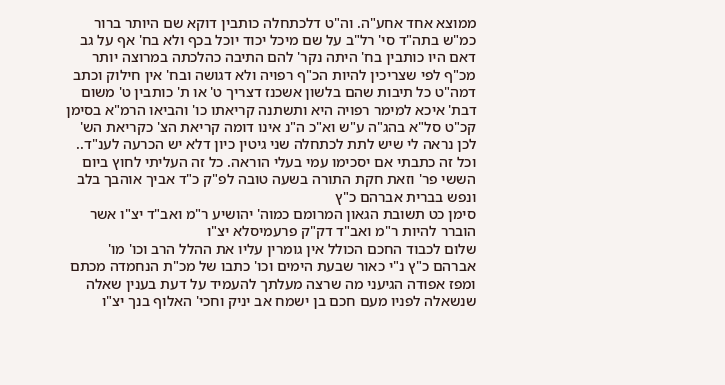ממוצא אחד אחע"ה. וה"ט דלכתחלה כותבין דוקא שם היותר ברור כמ"ש בתה"ד סי' רל"ב על שם מיכל יכוד יוכל בכף ולא בח' אף על גב דאם היו כותבין בח' היתה נקר' להם התיבה כהלכתה במרוצה יותר מכ"ף לפי שצריכין להיות הכ"ף רפויה ולא דגושה ובח' אין חילוק וכתב דמה"ט כל תיבות שהם בלשון אשכנז דצריך ט' או ת' כותבין ט' משום דבת' איכא למימר רפויה היא ותשתנה קריאתו כו' והביאו הרמ"א בסימן קכ"ט סל"א בהג"ה ע"ש וא"כ ה"נ אינו דומה קריאת הצ' כקריאת הש' לכן נראה לי שיש לתת לכתחלה שני גיטין כיון דלא יש הכרעה לענ"ד.. וכל זה כתבתי אם יסכימו עמי בעלי הוראה. כל זה העליתי לחוץ ביום הששי פר' וזאת חקת התורה בשעה טובה לפ"ק כ"ד אביך אוהבך בלב ונפש בברית אברהם כ"ץ
סימן כט תשובת הגאון המרומם כמוה' יהושיע ר"מ ואב"ד יצ"ו אשר הוברר להיות ר"מ ואב"ד דק"ק פרעמיסלא יצ"ו
שלום לכבוד החכם הכולל אין גומרין עליו את ההלל הרב וכו' מו' אברהם כ"ץ נ"י כאור שבעת הימים וכו' כתבו של מכ"ת הנחמדה מכתם ומפז אפודה הגיעני מה שרצה מעלתך להעמיד על דעת בענין שאלה שנשאלה לפניו מעם חכם בן ישמח אב יניק וחכי' האלוף בנך יצ"ו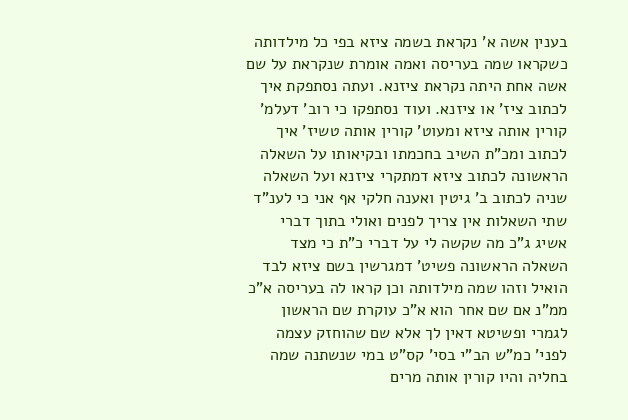בענין אשה א' נקראת בשמה ציזא בפי כל מילדותה כשקראו שמה בעריסה ואמה אומרת שנקראת על שם אשה אחת היתה נקראת ציזנא. ועתה נסתפקת איך לכתוב ציז' או ציזנא. ועוד נסתפקו כי רוב' דעלמ' קורין אותה ציזא ומעוט' קורין אותה טשיז' איך לכתוב ומכ"ת השיב בחכמתו ובקיאותו על השאלה הראשונה לכתוב ציזא דמתקרי ציזנא ועל השאלה שניה לכתוב ב' גיטין ואענה חלקי אף אני כי לענ"ד שתי השאלות אין צריך לפנים ואולי בתוך דברי אשיג ג"כ מה שקשה לי על דברי כ"ת כי מצד השאלה הראשונה פשיט' דמגרשין בשם ציזא לבד הואיל וזהו שמה מילדותה וכן קראו לה בעריסה א"כ ממ"נ אם שם אחר הוא א"כ עוקרת שם הראשון לגמרי ופשיטא דאין לך אלא שם שהוחזק עצמה לפני' כמ"ש הב"י בסי' קס"ט במי שנשתנה שמה בחליה והיו קורין אותה מרים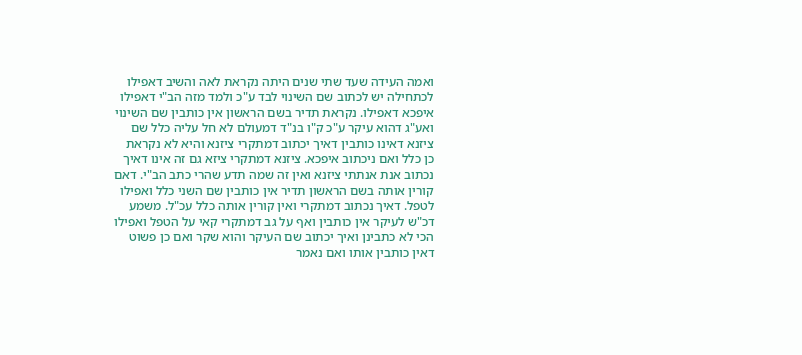ואמה העידה שעד שתי שנים היתה נקראת לאה והשיב דאפילו לכתחילה יש לכתוב שם השינוי לבד ע"כ ולמד מזה הב"י דאפילו איפכא דאפילו. נקראת תדיר בשם הראשון אין כותבין שם השינוי ואע"ג דהוא עיקר ע"כ ק"ו בנ"ד דמעולם לא חל עליה כלל שם ציזנא דאינו כותבין דאיך יכתוב דמתקרי ציזנא והיא לא נקראת כן כלל ואם ניכתוב איפכא. ציזנא דמתקרי ציזא גם זה אינו דאיך נכתוב אנת אנתתי ציזנא ואין זה שמה תדע שהרי כתב הב"י. דאם קורין אותה בשם הראשון תדיר אין כותבין שם השני כלל ואפילו לטפל. דאיך נכתוב דמתקרי ואין קורין אותה כלל עכ"ל. משמע דכ"ש לעיקר אין כותבין ואף על גב דמתקרי קאי על הטפל ואפילו הכי לא כתבינן ואיך יכתוב שם העיקר והוא שקר ואם כן פשוט דאין כותבין אותו ואם נאמר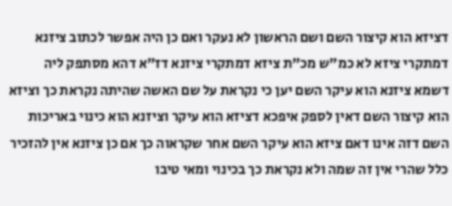דציזא הוא קיצור השם ושם הראשון לא נעקר ואם כן היה אפשר לכתוב ציזנא דמתקרי ציזא לא כמ"ש מכ"ת ציזא דמתקרי ציזנא דז"א דהא מסתפק ליה דשמא ציזנא הוא עיקר השם יען כי נקראת על שם האשה שהיתה נקראת כך וציזא הוא קיצור השם דאין לספק איפכא דציזא הוא עיקר וציזנא הוא כינוי באריכות השם דזה אינו דאם ציזא הוא עיקר השם אחר שקראוה כך אם כן ציזנא אין להזכיר כלל שהרי אין זה שמה ולא נקראת כך בכינוי ומאי טיבו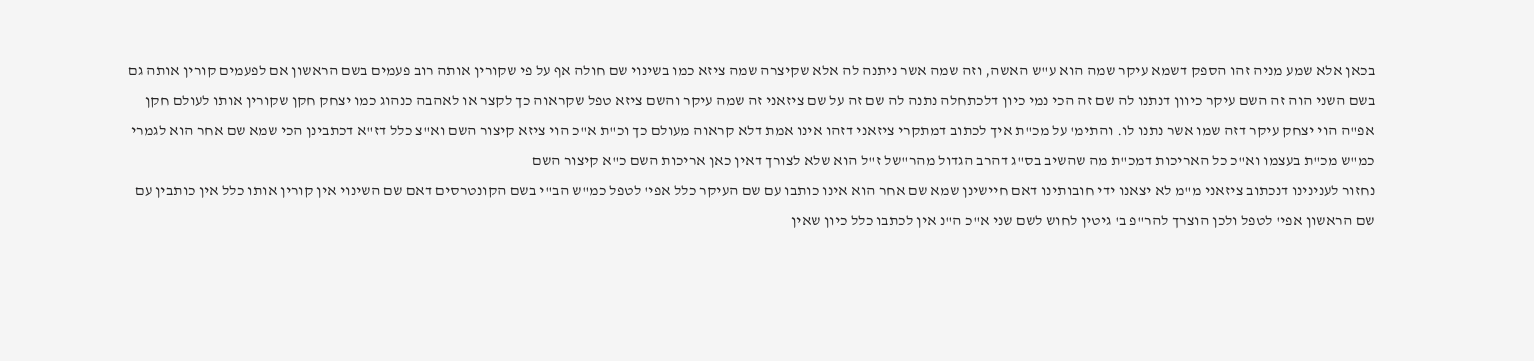בכאן אלא שמע מניה זהו הספק דשמא עיקר שמה הוא ע"ש האשה, וזה שמה אשר ניתנה לה אלא שקיצרה שמה ציזא כמו בשינוי שם חולה אף על פי שקורין אותה רוב פעמים בשם הראשון אם לפעמים קורין אותה גם בשם השני הוה זה השם עיקר כיוון דנתנו לה שם זה הכי נמי כיון דלכתחלה נתנה לה שם זה על שם ציזאני זה שמה עיקר והשם ציזא טפל שקראוה כך לקצר או לאהבה כנהוג כמו יצחק חקן שקורין אותו לעולם חקן אפ"ה הוי יצחק עיקר דזה שמו אשר נתנו לו. והתימ' על מכ"ת איך לכתוב דמתקרי ציזאני דזהו אינו אמת דלא קראוה מעולם כך וכ"ת א"כ הוי ציזא קיצור השם וא"צ כלל דז"א דכתבינן הכי שמא שם אחר הוא לגמרי כמ"ש מכ"ת בעצמו וא"כ כל האריכות דמכ"ת מה שהשיב בס"ג דהרב הגדול מהר"של ז"ל הוא שלא לצורך דאין כאן אריכות השם כ"א קיצור השם
נחזור לענינינו דנכתוב ציזאני מ"מ לא יצאנו ידי חובותינו דאם חיישינן שמא שם אחר הוא אינו כותבו עם שם העיקר כלל אפי' לטפל כמ"ש הב"י בשם הקונטרסים דאם שם השינוי אין קורין אותו כלל אין כותבין עם שם הראשון אפי' לטפל ולכן הוצרך להר"פ ב' גיטין לחוש לשם שני א"כ ה"נ אין לכתבו כלל כיון שאין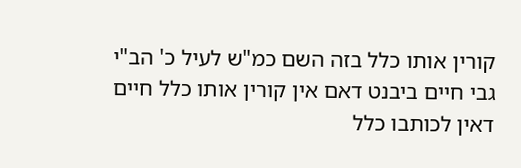קורין אותו כלל בזה השם כמ"ש לעיל כ' הב"י גבי חיים ביבנט דאם אין קורין אותו כלל חיים דאין לכותבו כלל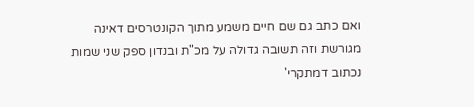ואם כתב גם שם חיים משמע מתוך הקונטרסים דאינה מגורשת וזה תשובה גדולה על מכ"ת ובנדון ספק שני שמות נכתוב דמתקרי'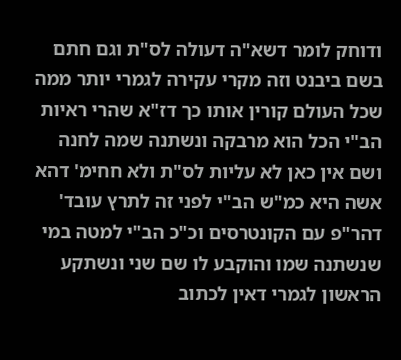ודוחק לומר דשא"ה דעולה לס"ת וגם חתם בשם ביבנט וזה מקרי עקירה לגמרי יותר ממה שכל העולם קורין אותו כך דז"א שהרי ראיות הב"י הכל הוא מרבקה ונשתנה שמה לחנה ושם אין כאן לא עליות לס"ת ולא חחימ' דהא אשה היא כמ"ש הב"י לפני זה לתרץ עובד' דהר"פ עם הקונטרסים וכ"כ הב"י למטה במי שנשתנה שמו והוקבע לו שם שני ונשתקע הראשון לגמרי דאין לכתוב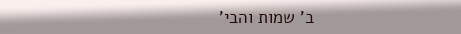ב' שמות והבי'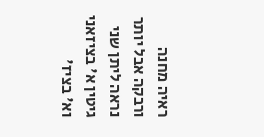ראיה מחנה ורבקה אבל יותר נראה ליתן שני גיטין א' בציזאני וא' בציז'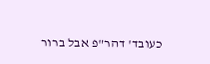כעובד' דהר"פ אבל ברור